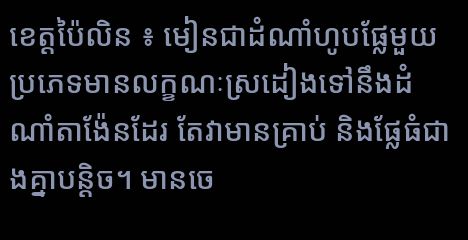ខេត្តប៉ៃលិន ៖ មៀនជាដំណាំហូបផ្លែមួយប្រភេទមានលក្ខណៈស្រដៀងទៅនឹងដំណាំតាង៉ែនដែរ តែវាមានគ្រាប់ និងផ្លែធំជាងគ្នាបន្តិច។ មានចេ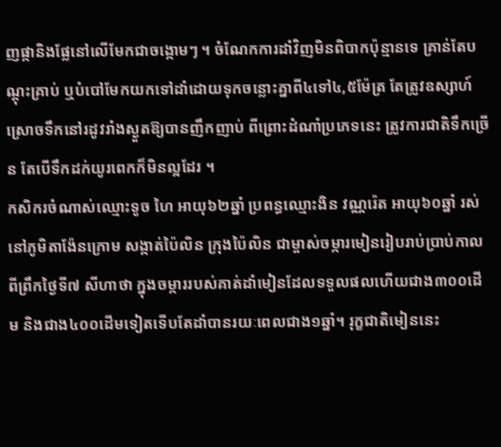ញផ្កានិងផ្លែនៅលើមែកជាចង្កោមៗ ។ ចំណែកការដាំវិញមិនពិបាកប៉ុន្មានទេ គ្រាន់តែបណ្តុះគ្រាប់ ឬបំបៅមែកយកទៅដាំដោយទុកចន្លោះគ្នាពី៤ទៅ៤,៥ម៉ែត្រ តែត្រូវឧស្សាហ៍ស្រោចទឹកនៅរដូវរាំងស្ងួតឱ្យបានញឹកញាប់ ពីព្រោះដំណាំប្រភេទនេះ ត្រូវការជាតិទឹកច្រើន តែបើទឹកដក់យូរពេកក៏មិនល្អដែរ ។
កសិករចំណាស់ឈ្មោះទូច ហៃ អាយុ៦២ឆ្នាំ ប្រពន្ធឈ្មោះងិន វណ្ណរ៉េត អាយុ៦០ឆ្នាំ រស់នៅភូមិតាង៉ែនក្រោម សង្កាត់ប៉ៃលិន ក្រុងប៉ៃលិន ជាម្ចាស់ចម្ការមៀនរៀបរាប់ប្រាប់កាលពីព្រឹកថ្ងៃទី៧ សីហាថា ក្នុងចម្ការរបស់គាត់ដាំមៀនដែលទទួលផលហើយជាង៣០០ដើម និងជាង៤០០ដើមទៀតទើបតែដាំបានរយៈពេលជាង១ឆ្នាំ។ រុក្ខជាតិមៀននេះ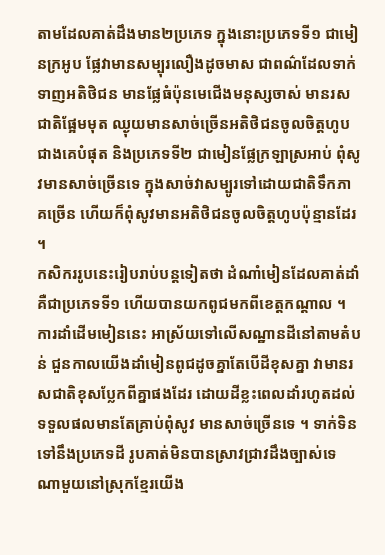តាមដែលគាត់ដឹងមាន២ប្រភេទ ក្នុងនោះប្រភេទទី១ ជាមៀនក្រអូប ផ្លែវាមានសម្បុរលឿងដូចមាស ជាពណ៌ដែលទាក់ទាញអតិថិជន មានផ្លែធំប៉ុនមេជើងមនុស្សចាស់ មានរសជាតិផ្អែមមុត ឈ្ងុយមានសាច់ច្រើនអតិថិជនចូលចិត្តហូបជាងគេបំផុត និងប្រភេទទី២ ជាមៀនផ្លែក្រឡាស្រអាប់ ពុំសូវមានសាច់ច្រើនទេ ក្នុងសាច់វាសម្បូរទៅដោយជាតិទឹកភាគច្រើន ហើយក៏ពុំសូវមានអតិថិជនចូលចិត្តហូបប៉ុន្មានដែរ ។
កសិកររូបនេះរៀបរាប់បន្តទៀតថា ដំណាំមៀនដែលគាត់ដាំគឺជាប្រភេទទី១ ហើយបានយកពូជមកពីខេត្តកណ្តាល ។ ការដាំដើមមៀននេះ អាស្រ័យទៅលើសណ្ឋានដីនៅតាមតំបន់ ជួនកាលយើងដាំមៀនពូជដូចគ្នាតែបើដីខុសគ្នា វាមានរសជាតិខុសប្លែកពីគ្នាផងដែរ ដោយដីខ្លះពេលដាំរហូតដល់ទទួលផលមានតែគ្រាប់ពុំសូវ មានសាច់ច្រើនទេ ។ ទាក់ទិនទៅនឹងប្រភេទដី រូបគាត់មិនបានស្រាវជ្រាវដឹងច្បាស់ទេ ណាមួយនៅស្រុកខ្មែរយើង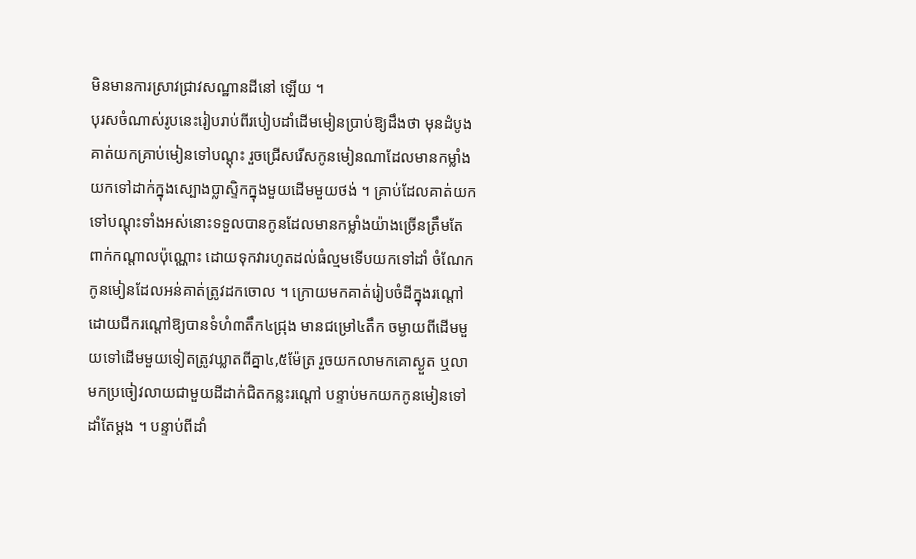មិនមានការស្រាវជ្រាវសណ្ឋានដីនៅ ឡើយ ។
បុរសចំណាស់រូបនេះរៀបរាប់ពីរបៀបដាំដើមមៀនប្រាប់ឱ្យដឹងថា មុនដំបូងគាត់យកគ្រាប់មៀនទៅបណ្តុះ រួចជ្រើសរើសកូនមៀនណាដែលមានកម្លាំងយកទៅដាក់ក្នុងស្បោងប្លាស្ទិកក្នុងមួយដើមមួយថង់ ។ គ្រាប់ដែលគាត់យកទៅបណ្តុះទាំងអស់នោះទទួលបានកូនដែលមានកម្លាំងយ៉ាងច្រើនត្រឹមតែពាក់កណ្តាលប៉ុណ្ណោះ ដោយទុកវារហូតដល់ធំល្មមទើបយកទៅដាំ ចំណែកកូនមៀនដែលអន់គាត់ត្រូវដកចោល ។ ក្រោយមកគាត់រៀបចំដីក្នុងរណ្តៅដោយជីករណ្តៅឱ្យបានទំហំ៣តឹក៤ជ្រុង មានជម្រៅ៤តឹក ចម្ងាយពីដើមមួយទៅដើមមួយទៀតត្រូវឃ្លាតពីគ្នា៤,៥ម៉ែត្រ រួចយកលាមកគោស្ងួត ឬលាមកប្រចៀវលាយជាមួយដីដាក់ជិតកន្លះរណ្តៅ បន្ទាប់មកយកកូនមៀនទៅដាំតែម្តង ។ បន្ទាប់ពីដាំ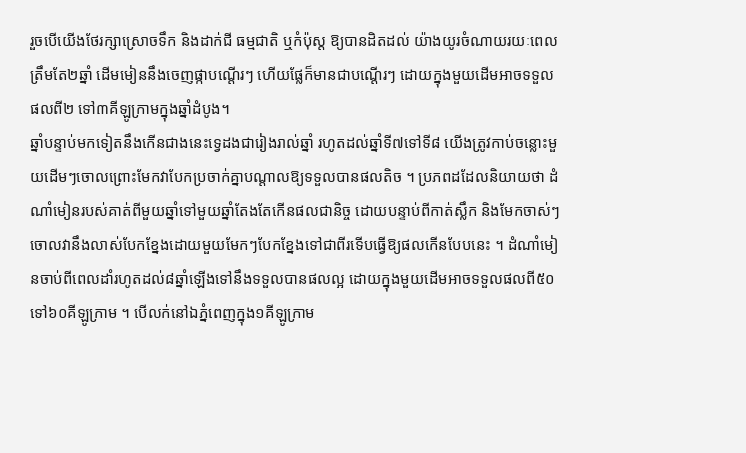រួចបើយើងថែរក្សាស្រោចទឹក និងដាក់ជី ធម្មជាតិ ឬកំប៉ុស្ត ឱ្យបានដិតដល់ យ៉ាងយូរចំណាយរយៈពេលត្រឹមតែ២ឆ្នាំ ដើមមៀននឹងចេញផ្កាបណ្តើរៗ ហើយផ្លែក៏មានជាបណ្តើរៗ ដោយក្នុងមួយដើមអាចទទួលផលពី២ ទៅ៣គីឡូក្រាមក្នុងឆ្នាំដំបូង។
ឆ្នាំបន្ទាប់មកទៀតនឹងកើនជាងនេះទ្វេដងជារៀងរាល់ឆ្នាំ រហូតដល់ឆ្នាំទី៧ទៅទី៨ យើងត្រូវកាប់ចន្លោះមួយដើមៗចោលព្រោះមែកវាបែកប្រចាក់គ្នាបណ្តាលឱ្យទទួលបានផលតិច ។ ប្រភពដដែលនិយាយថា ដំណាំមៀនរបស់គាត់ពីមួយឆ្នាំទៅមួយឆ្នាំតែងតែកើនផលជានិច្ច ដោយបន្ទាប់ពីកាត់ស្លឹក និងមែកចាស់ៗចោលវានឹងលាស់បែកខ្នែងដោយមួយមែកៗបែកខ្នែងទៅជាពីរទើបធ្វើឱ្យផលកើនបែបនេះ ។ ដំណាំមៀនចាប់ពីពេលដាំរហូតដល់៨ឆ្នាំឡើងទៅនឹងទទួលបានផលល្អ ដោយក្នុងមួយដើមអាចទទួលផលពី៥០ទៅ៦០គីឡូក្រាម ។ បើលក់នៅឯភ្នំពេញក្នុង១គីឡូក្រាម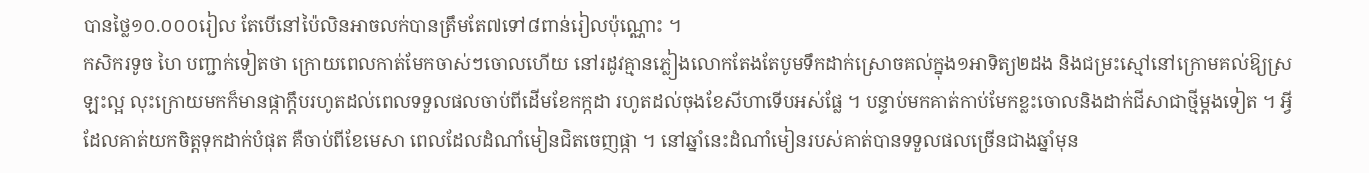បានថ្លៃ១០.០០០រៀល តែបើនៅប៉ៃលិនអាចលក់បានត្រឹមតែ៧ទៅ៨ពាន់រៀលប៉ុណ្ណោះ ។
កសិករទូច ហៃ បញ្ជាក់ទៀតថា ក្រោយពេលកាត់មែកចាស់ៗចោលហើយ នៅរដូវគ្មានភ្លៀងលោកតែងតែបូមទឹកដាក់ស្រោចគល់ក្នុង១អាទិត្យ២ដង និងជម្រះស្មៅនៅក្រោមគល់ឱ្យស្រឡះល្អ លុះក្រោយមកក៏មានផ្កាក្តឹបរហូតដល់ពេលទទួលផលចាប់ពីដើមខែកក្កដា រហូតដល់ចុងខែសីហាទើបអស់ផ្លែ ។ បន្ទាប់មកគាត់កាប់មែកខ្លះចោលនិងដាក់ជីសាជាថ្មីម្តងទៀត ។ អ្វីដែលគាត់យកចិត្តទុកដាក់បំផុត គឺចាប់ពីខែមេសា ពេលដែលដំណាំមៀនជិតចេញផ្កា ។ នៅឆ្នាំនេះដំណាំមៀនរបស់គាត់បានទទួលផលច្រើនជាងឆ្នាំមុន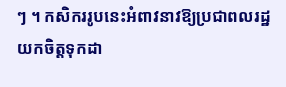ៗ ។ កសិកររូបនេះអំពាវនាវឱ្យប្រជាពលរដ្ឋយកចិត្តទុកដា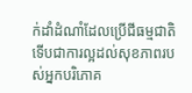ក់ដាំដំណាំដែលប្រើជីធម្មជាតិទើបជាការល្អដល់សុខភាពរបស់អ្នកបរិភោគ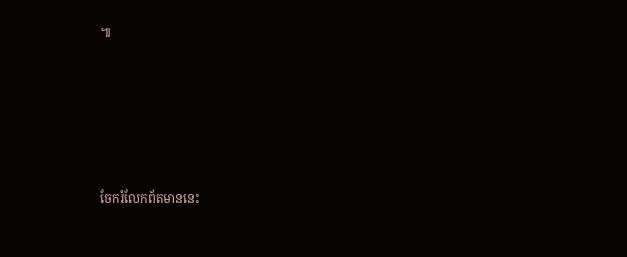៕







ចែករំលែកព័តមាននេះ